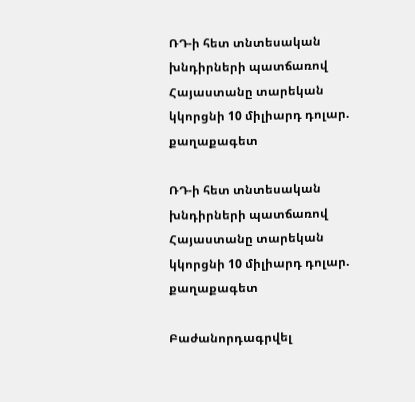ՌԴ-ի հետ տնտեսական խնդիրների պատճառով Հայաստանը տարեկան կկորցնի 10 միլիարդ դոլար. քաղաքագետ

ՌԴ-ի հետ տնտեսական խնդիրների պատճառով Հայաստանը տարեկան կկորցնի 10 միլիարդ դոլար. քաղաքագետ

Բաժանորդագրվել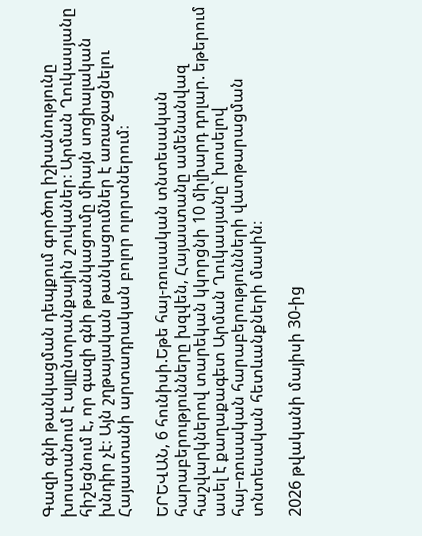Գազի գնի թանկացման դեպքում գործող իշխանությունը խոստանում է այլընտրանքային շուկաներ։ Արման Ղուկասյանը հիշեցնում է, որ գազի գնի թանկացումը միայն սոցիալական խնդիր չէ։ Այն շղթայական թանկացումներ է առաջացնելու Հայաստանի արտադրական բոլոր ոլորտներում։

ԵՐԵՎԱՆ, 6 հունիսի.Եթե հայ-ռուսական տնտեսական հարաբերությունները խզվեն, Հայաստանը ամենանվազ հաշվարկներով տարեկան կկորցնի 10 միլիարդ դոլար. եթերում ասել է քաղաքագետ Արման Ղուկասյանը` խոսելով հայ–ռուսական հարաբերությունների վատթարացման տնտեսական հետևանքների մասին։

2026 թվականի մայիսի 30-ից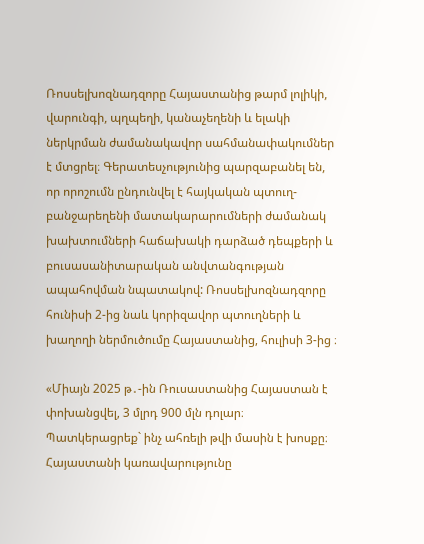Ռոսսելխոզնադզորը Հայաստանից թարմ լոլիկի, վարունգի, պղպեղի, կանաչեղենի և ելակի ներկրման ժամանակավոր սահմանափակումներ է մտցրել։ Գերատեսչությունից պարզաբանել են, որ որոշումն ընդունվել է հայկական պտուղ-բանջարեղենի մատակարարումների ժամանակ խախտումների հաճախակի դարձած դեպքերի և բուսասանիտարական անվտանգության ապահովման նպատակով: Ռոսսելխոզնադզորը հունիսի 2-ից նաև կորիզավոր պտուղների և խաղողի ներմուծումը Հայաստանից, հուլիսի 3-ից ։

«Միայն 2025 թ․-ին Ռուսաստանից Հայաստան է փոխանցվել, 3 մլրդ 900 մլն դոլար։ Պատկերացրեք` ինչ ահռելի թվի մասին է խոսքը։ Հայաստանի կառավարությունը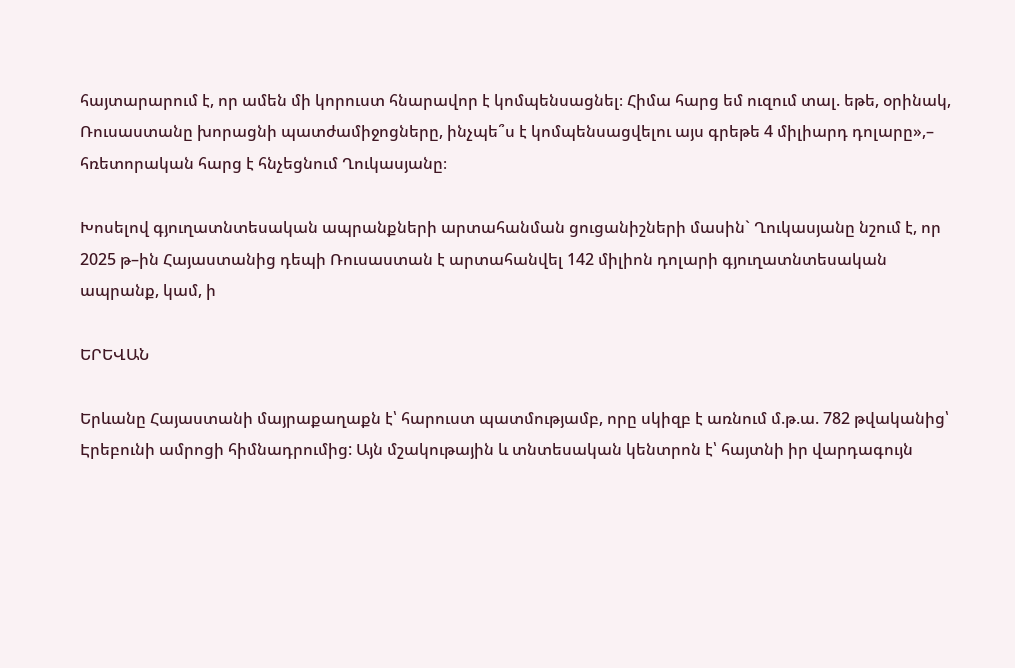հայտարարում է, որ ամեն մի կորուստ հնարավոր է կոմպենսացնել։ Հիմա հարց եմ ուզում տալ. եթե, օրինակ, Ռուսաստանը խորացնի պատժամիջոցները, ինչպե՞ս է կոմպենսացվելու այս գրեթե 4 միլիարդ դոլարը»,– հռետորական հարց է հնչեցնում Ղուկասյանը։

Խոսելով գյուղատնտեսական ապրանքների արտահանման ցուցանիշների մասին` Ղուկասյանը նշում է, որ 2025 թ–ին Հայաստանից դեպի Ռուսաստան է արտահանվել 142 միլիոն դոլարի գյուղատնտեսական ապրանք, կամ, ի

ԵՐԵՎԱՆ

Երևանը Հայաստանի մայրաքաղաքն է՝ հարուստ պատմությամբ, որը սկիզբ է առնում մ.թ.ա. 782 թվականից՝ Էրեբունի ամրոցի հիմնադրումից: Այն մշակութային և տնտեսական կենտրոն է՝ հայտնի իր վարդագույն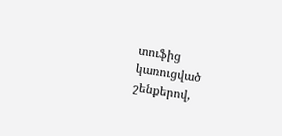տուֆից կառուցված շենքերով,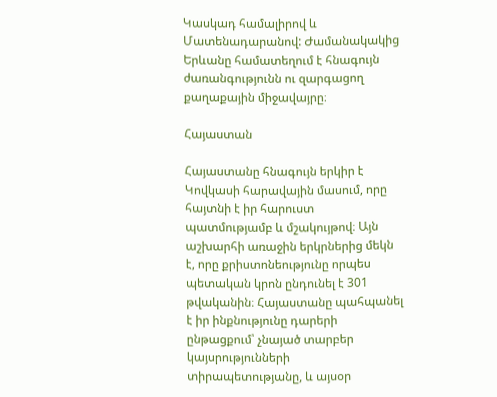Կասկադ համալիրով և Մատենադարանով: Ժամանակակից Երևանը համատեղում է հնագույն ժառանգությունն ու զարգացող քաղաքային միջավայրը։

Հայաստան

Հայաստանը հնագույն երկիր է Կովկասի հարավային մասում, որը հայտնի է իր հարուստ պատմությամբ և մշակույթով։ Այն աշխարհի առաջին երկրներից մեկն է, որը քրիստոնեությունը որպես պետական կրոն ընդունել է 301 թվականին։ Հայաստանը պահպանել է իր ինքնությունը դարերի ընթացքում՝ չնայած տարբեր կայսրությունների տիրապետությանը, և այսօր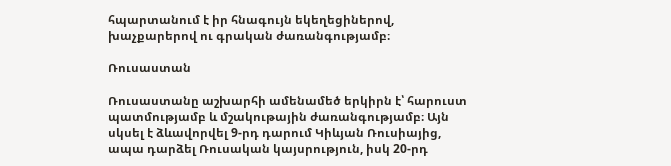հպարտանում է իր հնագույն եկեղեցիներով, խաչքարերով ու գրական ժառանգությամբ։

Ռուսաստան

Ռուսաստանը աշխարհի ամենամեծ երկիրն է՝ հարուստ պատմությամբ և մշակութային ժառանգությամբ։ Այն սկսել է ձևավորվել 9-րդ դարում Կիևյան Ռուսիայից, ապա դարձել Ռուսական կայսրություն, իսկ 20-րդ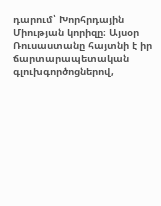դարում՝ Խորհրդային Միության կորիզը։ Այսօր Ռուսաստանը հայտնի է իր ճարտարապետական գլուխգործոցներով,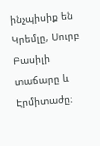ինչպիսիք են Կրեմլը, Սուրբ Բասիլի տաճարը և Էրմիտաժը։